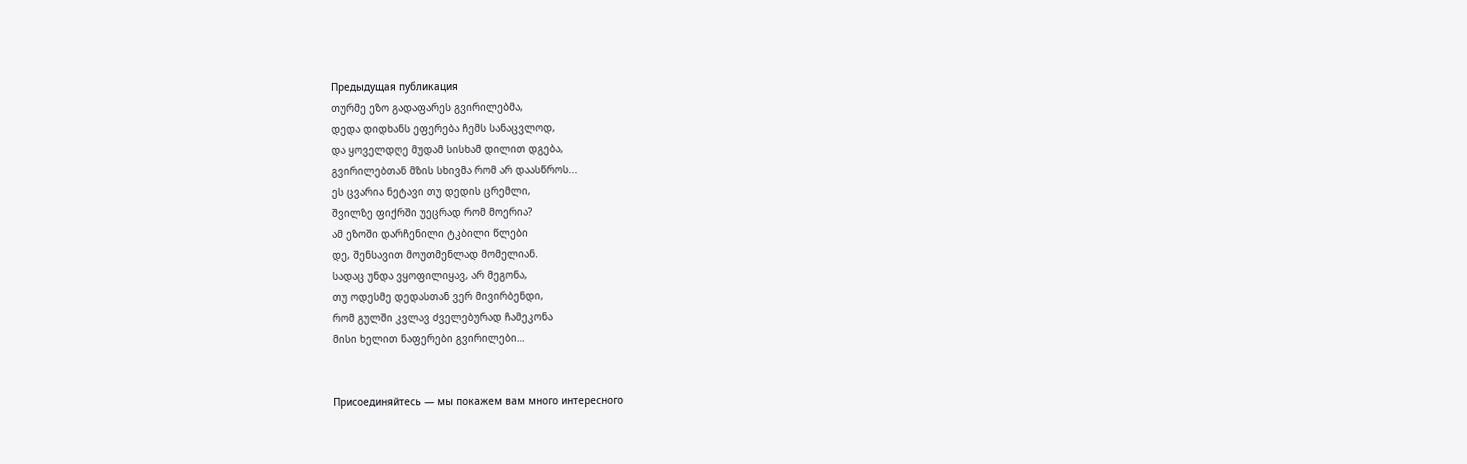Предыдущая публикация
თურმე ეზო გადაფარეს გვირილებმა,
დედა დიდხანს ეფერება ჩემს სანაცვლოდ,
და ყოველდღე მუდამ სისხამ დილით დგება,
გვირილებთან მზის სხივმა რომ არ დაასწროს...
ეს ცვარია ნეტავი თუ დედის ცრემლი,
შვილზე ფიქრში უეცრად რომ მოერია?
ამ ეზოში დარჩენილი ტკბილი წლები
დე, შენსავით მოუთმენლად მომელიან.
სადაც უნდა ვყოფილიყავ, არ მეგონა,
თუ ოდესმე დედასთან ვერ მივირბენდი,
რომ გულში კვლავ ძველებურად ჩამეკონა
მისი ხელით ნაფერები გვირილები…


Присоединяйтесь — мы покажем вам много интересного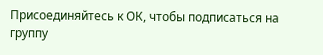Присоединяйтесь к ОК, чтобы подписаться на группу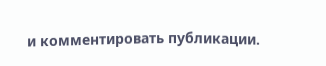и комментировать публикации.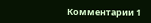Комментарии 1